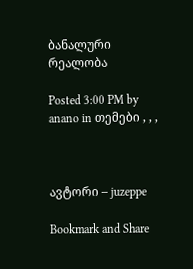ბანალური რეალობა

Posted 3:00 PM by anano in თემები , , ,



ავტორი – juzeppe

Bookmark and Share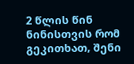2 წლის წინ ნინისთვის რომ გეკითხათ, შენი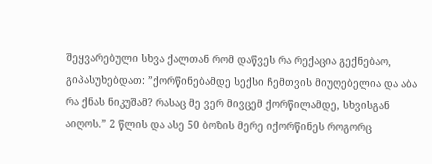შეყვარებული სხვა ქალთან რომ დაწვეს რა რექაცია გექნებაო, გიპასუხებდათ: ”ქორწინებამდე სექსი ჩემთვის მიუღებელია და აბა რა ქნას ნიკუშამ? რასაც მე ვერ მივცემ ქორწილამდე, სხვისგან აიღოს.” 2 წლის და ასე 50 ბოზის მერე იქორწინეს როგორც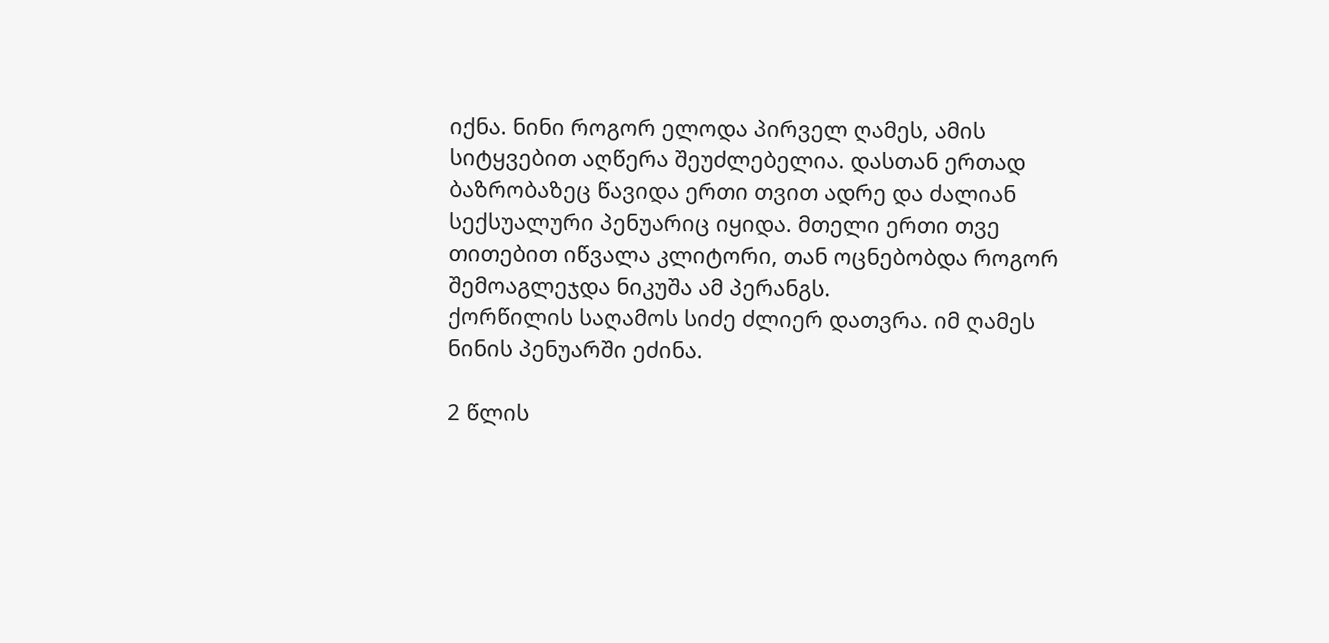იქნა. ნინი როგორ ელოდა პირველ ღამეს, ამის სიტყვებით აღწერა შეუძლებელია. დასთან ერთად ბაზრობაზეც წავიდა ერთი თვით ადრე და ძალიან სექსუალური პენუარიც იყიდა. მთელი ერთი თვე თითებით იწვალა კლიტორი, თან ოცნებობდა როგორ შემოაგლეჯდა ნიკუშა ამ პერანგს.
ქორწილის საღამოს სიძე ძლიერ დათვრა. იმ ღამეს ნინის პენუარში ეძინა.

2 წლის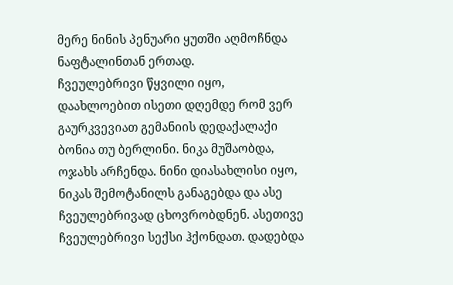მერე ნინის პენუარი ყუთში აღმოჩნდა ნაფტალინთან ერთად.
ჩვეულებრივი წყვილი იყო, დაახლოებით ისეთი დღემდე რომ ვერ გაურკვევიათ გემანიის დედაქალაქი ბონია თუ ბერლინი. ნიკა მუშაობდა, ოჯახს არჩენდა. ნინი დიასახლისი იყო, ნიკას შემოტანილს განაგებდა და ასე ჩვეულებრივად ცხოვრობდნენ. ასეთივე ჩვეულებრივი სექსი ჰქონდათ. დადებდა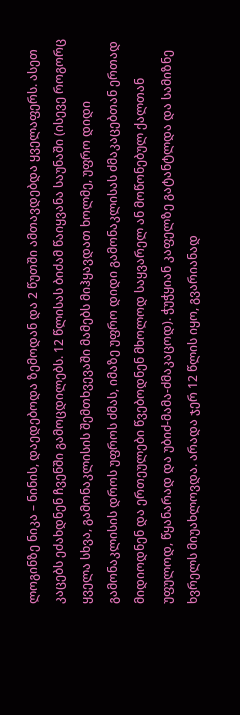ლოგინზე ნიკა – ნინის, დაედებოდა ზემოდან და 2 წუთში ამთავდებდა ყველაფერს. ასეთ კაცებს ეძახდნენ ჩვენში გამოცდილებს. 12 წლისას ბიძამ წაიყვანა საუნაში (ისევე როგორც ყველა სხვა, გამონაკლისის შემთხვევაში მამებს მიჰყავდათ ხოლმე, უფრო დიდი გამონაკლისის დროს უფროს ძმას, იმაზე უფრო დიდი გამონაკლისას ძმაკაცებთან ერთად მიდიოდნენ და ერთეულები წვებოდნენ მხოლოდ საყვარელ ან მოწონებულ ქალთან უფულოდ, წყანარად და უბიძ-მამა-ძმაკაცოდ). ჭუჭყიან კაფელზე გატანტლდა და სამიზნე ხვრელს მიუახლოვდა. არადა ჯერ 12 წლის იყო, გვარიანად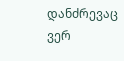დანძრევაც ვერ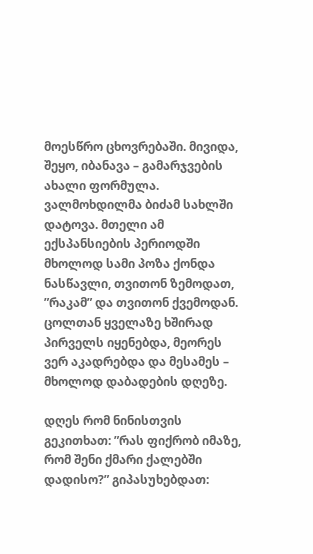მოესწრო ცხოვრებაში. მივიდა, შეყო, იბანავა – გამარჯვების ახალი ფორმულა. ვალმოხდილმა ბიძამ სახლში დატოვა. მთელი ამ ექსპანსიების პერიოდში მხოლოდ სამი პოზა ქონდა ნასწავლი, თვითონ ზემოდათ, ”რაკამ” და თვითონ ქვემოდან. ცოლთან ყველაზე ხშირად პირველს იყენებდა, მეორეს ვერ აკადრებდა და მესამეს – მხოლოდ დაბადების დღეზე.

დღეს რომ ნინისთვის გეკითხათ: ”რას ფიქრობ იმაზე, რომ შენი ქმარი ქალებში დადისო?” გიპასუხებდათ: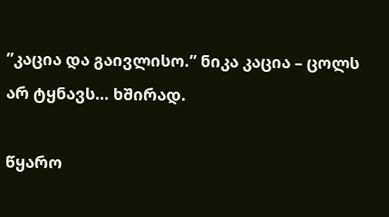”კაცია და გაივლისო.” ნიკა კაცია – ცოლს არ ტყნავს… ხშირად.

წყარო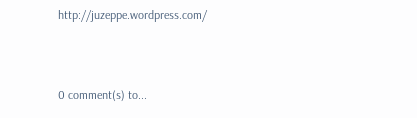http://juzeppe.wordpress.com/



0 comment(s) to...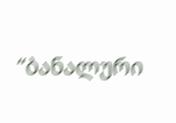“ბანალური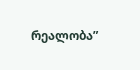რეალობა”